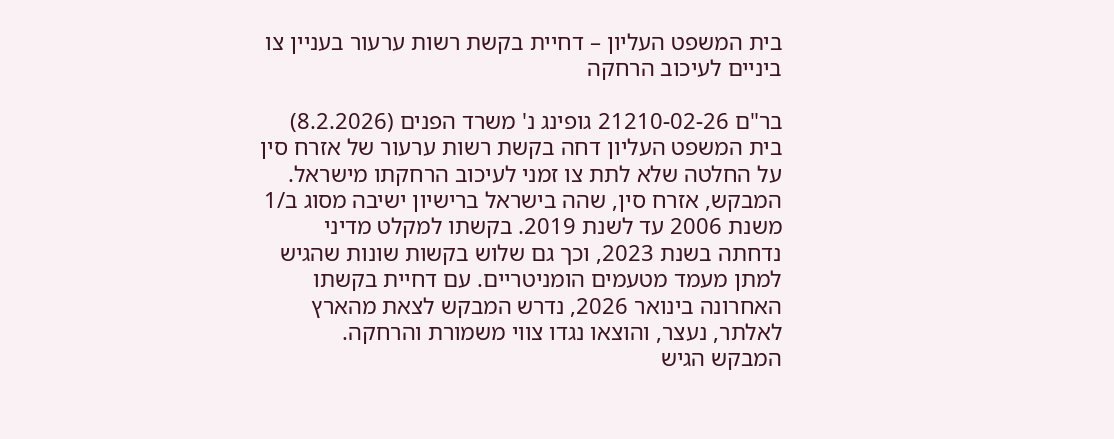בית המשפט העליון – דחיית בקשת רשות ערעור בעניין צו ביניים לעיכוב הרחקה

בר"ם 21210-02-26 גופינג נ' משרד הפנים (8.2.2026)
בית המשפט העליון דחה בקשת רשות ערעור של אזרח סין על החלטה שלא לתת צו זמני לעיכוב הרחקתו מישראל.
המבקש, אזרח סין, שהה בישראל ברישיון ישיבה מסוג ב/1 משנת 2006 עד לשנת 2019. בקשתו למקלט מדיני נדחתה בשנת 2023, וכך גם שלוש בקשות שונות שהגיש למתן מעמד מטעמים הומניטריים. עם דחיית בקשתו האחרונה בינואר 2026, נדרש המבקש לצאת מהארץ לאלתר, נעצר, והוצאו נגדו צווי משמורת והרחקה.
המבקש הגיש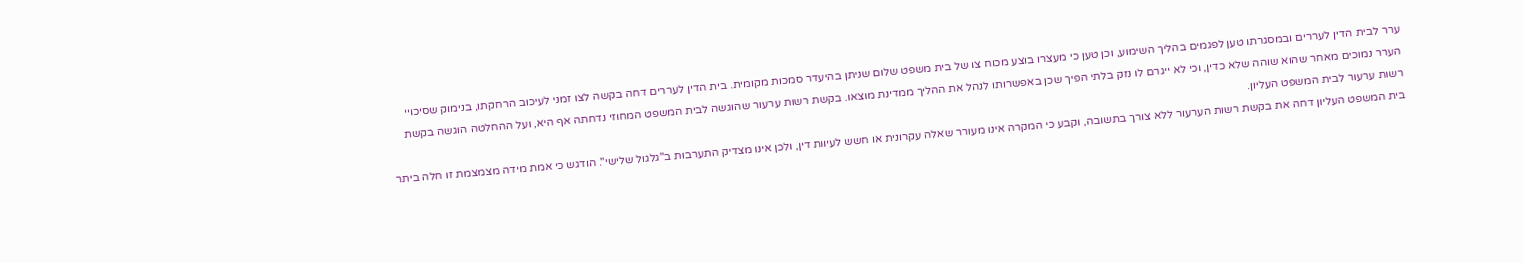ערר לבית הדין לעררים ובמסגרתו טען לפגמים בהליך השימוע, וכן טען כי מעצרו בוצע מכוח צו של בית משפט שלום שניתן בהיעדר סמכות מקומית. בית הדין לעררים דחה בקשה לצו זמני לעיכוב הרחקתו, בנימוק שסיכויי הערר נמוכים מאחר שהוא שוהה שלא כדין, וכי לא ייגרם לו נזק בלתי הפיך שכן באפשרותו לנהל את ההליך ממדינת מוצאו. בקשת רשות ערעור שהוגשה לבית המשפט המחוזי נדחתה אף היא, ועל ההחלטה הוגשה בקשת רשות ערעור לבית המשפט העליון.
בית המשפט העליון דחה את בקשת רשות הערעור ללא צורך בתשובה, וקבע כי המקרה אינו מעורר שאלה עקרונית או חשש לעיוות דין, ולכן אינו מצדיק התערבות ב"גלגול שלישי". הודגש כי אמת מידה מצמצמת זו חלה ביתר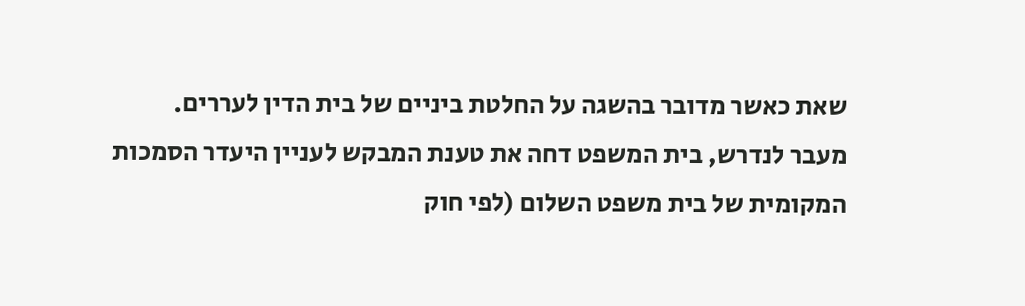שאת כאשר מדובר בהשגה על החלטת ביניים של בית הדין לעררים.
מעבר לנדרש, בית המשפט דחה את טענת המבקש לעניין היעדר הסמכות המקומית של בית משפט השלום (לפי חוק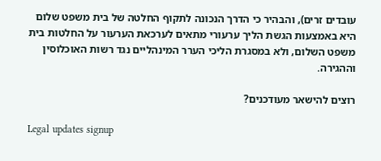עובדים זרים), והבהיר כי הדרך הנכונה לתקוף החלטה של בית משפט שלום היא באמצעות הגשת הליך ערעורי מתאים לערכאת הערעור על החלטות בית משפט השלום, ולא במסגרת הליכי הערר המינהליים נגד רשות האוכלוסין וההגירה.

רוצים להישאר מעודכנים?

Legal updates signup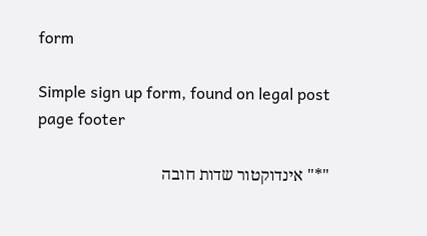form

Simple sign up form, found on legal post page footer

"*" אינדוקטור שדות חובה